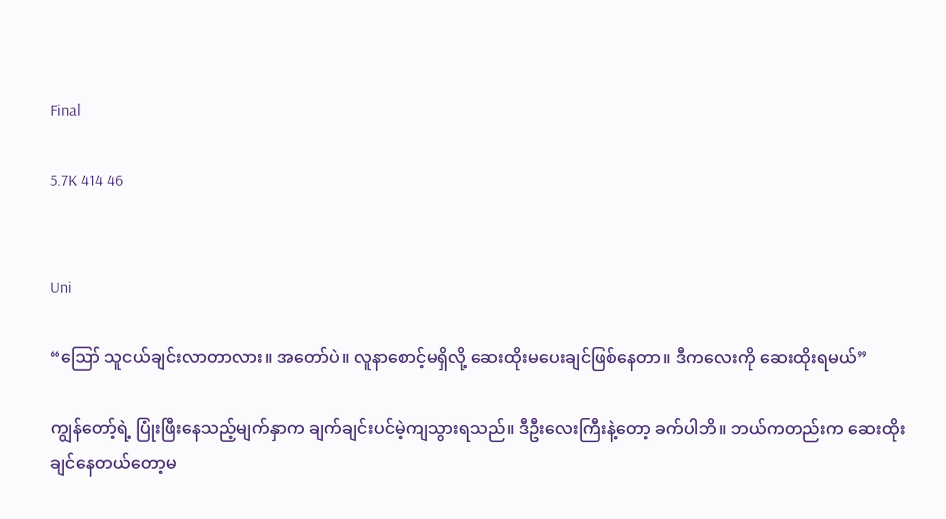Final

5.7K 414 46


Uni

“ဪ သူငယ်ချင်းလာတာလား။ အတော်ပဲ။ လူနာစောင့်မရှိလို့ ဆေးထိုးမပေးချင်ဖြစ်နေတာ။ ဒီကလေးကို ဆေးထိုးရမယ်”

ကျွန်တော့်ရဲ့ ပြုံးဖြီးနေသည့်မျက်နှာက ချက်ချင်းပင်မဲ့ကျသွားရသည်။ ဒီဦးလေးကြီးနဲ့တော့ ခက်ပါဘိ။ ဘယ်ကတည်းက ဆေးထိုးချင်နေတယ်တော့မ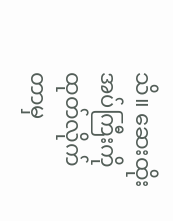သိ။ ဆေးထိုးအပ်ကြီးကို ထုတ်လိုက်တာမှ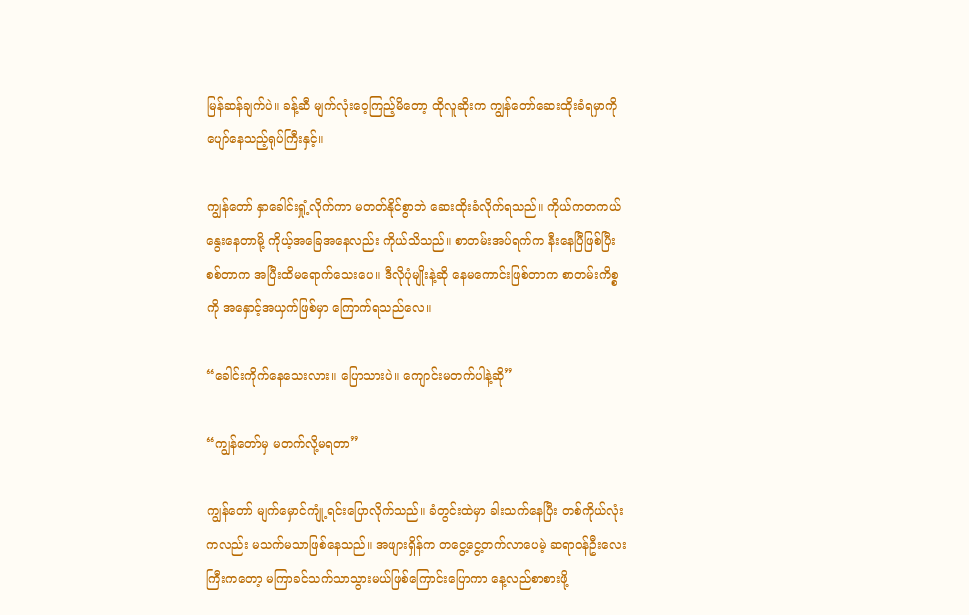မြန်ဆန်ချက်ပဲ။ ခန့်ဆီ မျက်လုံးဝေ့ကြည့်မိတော့ ထိုလူဆိုးက ကျွန်တော်ဆေးထိုးခံရမှာကို ပျော်နေသည့်ရုပ်ကြီးနှင့်။

ကျွန်တော် နှာခေါင်းရှုံ့လိုက်ကာ မတတ်နိုင်စွာဘဲ ဆေးထိုးခံလိုက်ရသည်။ ကိုယ်ကတကယ်နွေးနေတာမို့ ကိုယ့်အခြေအနေလည်း ကိုယ်သိသည်။ စာတမ်းအပ်ရက်က နီးနေပြီဖြစ်ပြီး စစ်တာက အပြီးထိမရောက်သေးပေ။ ဒီလိုပုံမျိုးနဲ့ဆို နေမကောင်းဖြစ်တာက စာတမ်းကိစ္စကို အနှောင့်အယှက်ဖြစ်မှာ ကြောက်ရသည်လေ။

“ခေါင်းကိုက်နေသေးလား။ ပြောသားပဲ။ ကျောင်းမတက်ပါနဲ့ဆို”

“ကျွန်တော်မှ မတက်လို့မရတာ”

ကျွန်တော် မျက်မှောင်ကျုံ့ရင်းပြောလိုက်သည်။ ခံတွင်းထဲမှာ ခါးသက်နေပြီး တစ်ကိုယ်လုံးကလည်း မသက်မသာဖြစ်နေသည်။ အဖျားရှိန်က တငွေ့ငွေ့တက်လာပေမဲ့ ဆရာဝန်ဦးလေးကြီးကတော့ မကြာခင်သက်သာသွားမယ်ဖြစ်ကြောင်းပြောကာ နေ့လည်စာစားဖို့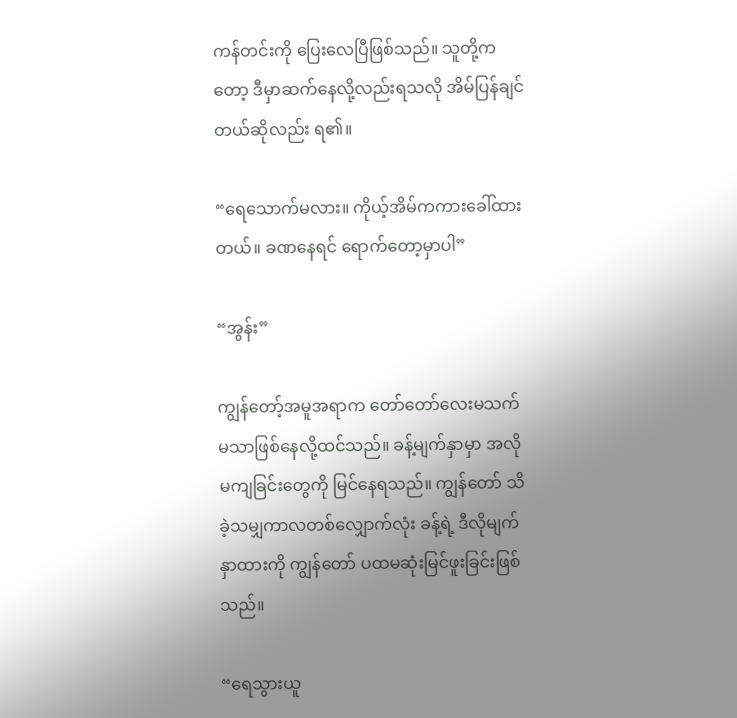ကန်တင်းကို ပြေးလေပြီဖြစ်သည်။ သူတို့ကတော့ ဒီမှာဆက်နေလို့လည်းရသလို အိမ်ပြန်ချင်တယ်ဆိုလည်း ရ၏။

“ရေသောက်မလား။ ကိုယ့်အိမ်ကကားခေါ်ထားတယ်။ ခဏနေရင် ရောက်တော့မှာပါ”

“အွန်း”

ကျွန်တော့်အမူအရာက တော်တော်လေးမသက်မသာဖြစ်နေလို့ထင်သည်။ ခန့်မျက်နှာမှာ အလိုမကျခြင်းတွေကို မြင်နေရသည်။ ကျွန်တော် သိခဲ့သမျှကာလတစ်လျှောက်လုံး ခန့်ရဲ့ ဒီလိုမျက်နှာထားကို ကျွန်တော် ပထမဆုံးမြင်ဖူးခြင်းဖြစ်သည်။

“ရေသွားယူ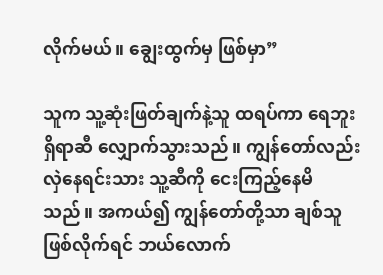လိုက်မယ်။ ချွေးထွက်မှ ဖြစ်မှာ”

သူက သူ့ဆုံးဖြတ်ချက်နဲ့သူ ထရပ်ကာ ရေဘူးရှိရာဆီ လျှောက်သွားသည်။ ကျွန်တော်လည်း လှဲနေရင်းသား သူ့ဆီကို ငေးကြည့်နေမိသည်။ အကယ်၍ ကျွန်တော်တို့သာ ချစ်သူဖြစ်လိုက်ရင် ဘယ်လောက်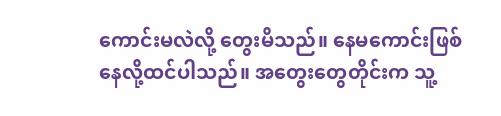ကောင်းမလဲလို့ တွေးမိသည်။ နေမကောင်းဖြစ်နေလို့ထင်ပါသည်။ အတွေးတွေတိုင်းက သူ့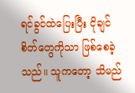ရင်ခွင်ထဲပြေးပြီး ငိုချင်စိတ်တွေကိုသာ ဖြစ်စေခဲ့သည်။ သူကတော့ သိမည်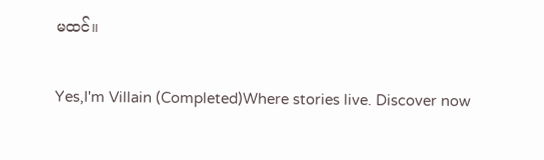မထင်။

Yes,I'm Villain (Completed)Where stories live. Discover now